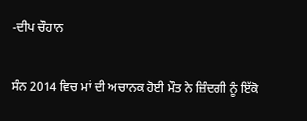-ਦੀਪ ਚੌਹਾਨ

ਸੰਨ 2014 ਵਿਚ ਮਾਂ ਦੀ ਅਚਾਨਕ ਹੋਈ ਮੌਤ ਨੇ ਜ਼ਿੰਦਗੀ ਨੂੰ ਇੱਕੋ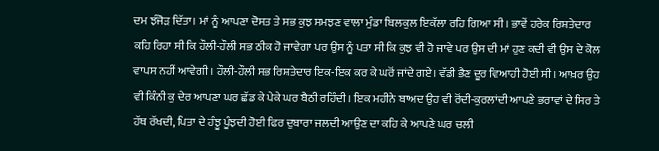ਦਮ ਝੰਜੋੜ ਦਿੱਤਾ। ਮਾਂ ਨੂੰ ਆਪਣਾ ਦੋਸਤ ਤੇ ਸਭ ਕੁਝ ਸਮਝਣ ਵਾਲਾ ਮੁੰਡਾ ਬਿਲਕੁਲ ਇਕੱਲਾ ਰਹਿ ਗਿਆ ਸੀ। ਭਾਵੇਂ ਹਰੇਕ ਰਿਸ਼ਤੇਦਾਰ ਕਹਿ ਰਿਹਾ ਸੀ ਕਿ ਹੌਲੀ-ਹੌਲੀ ਸਭ ਠੀਕ ਹੋ ਜਾਵੇਗਾ ਪਰ ਉਸ ਨੂੰ ਪਤਾ ਸੀ ਕਿ ਕੁਝ ਵੀ ਹੋ ਜਾਵੇ ਪਰ ਉਸ ਦੀ ਮਾਂ ਹੁਣ ਕਦੀ ਵੀ ਉਸ ਦੇ ਕੋਲ ਵਾਪਸ ਨਹੀਂ ਆਵੇਗੀ। ਹੌਲੀ-ਹੌਲੀ ਸਭ ਰਿਸ਼ਤੇਦਾਰ ਇਕ-ਇਕ ਕਰ ਕੇ ਘਰੋਂ ਜਾਂਦੇ ਗਏ। ਵੱਡੀ ਭੈਣ ਦੂਰ ਵਿਆਹੀ ਹੋਈ ਸੀ। ਆਖ਼ਰ ਉਹ ਵੀ ਕਿੰਨੀ ਕੁ ਦੇਰ ਆਪਣਾ ਘਰ ਛੱਡ ਕੇ ਪੇਕੇ ਘਰ ਬੈਠੀ ਰਹਿੰਦੀ। ਇਕ ਮਹੀਨੇ ਬਾਅਦ ਉਹ ਵੀ ਰੋਂਦੀ-ਕੁਰਲਾਂਦੀ ਆਪਣੇ ਭਰਾਵਾਂ ਦੇ ਸਿਰ ਤੇ ਹੱਥ ਰੱਖਦੀ, ਪਿਤਾ ਦੇ ਹੰਝੂ ਪੂੰਝਦੀ ਹੋਈ ਫਿਰ ਦੁਬਾਰਾ ਜਲਦੀ ਆਉਣ ਦਾ ਕਹਿ ਕੇ ਆਪਣੇ ਘਰ ਚਲੀ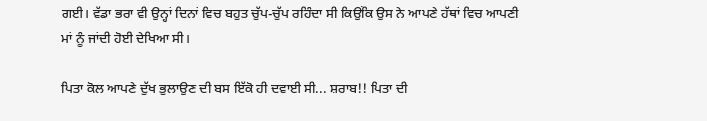ਗਈ। ਵੱਡਾ ਭਰਾ ਵੀ ਉਨ੍ਹਾਂ ਦਿਨਾਂ ਵਿਚ ਬਹੁਤ ਚੁੱਪ-ਚੁੱਪ ਰਹਿੰਦਾ ਸੀ ਕਿਉਂਕਿ ਉਸ ਨੇ ਆਪਣੇ ਹੱਥਾਂ ਵਿਚ ਆਪਣੀ ਮਾਂ ਨੂੰ ਜਾਂਦੀ ਹੋਈ ਦੇਖਿਆ ਸੀ।

ਪਿਤਾ ਕੋਲ ਆਪਣੇ ਦੁੱਖ ਭੁਲਾਉਣ ਦੀ ਬਸ ਇੱਕੋ ਹੀ ਦਵਾਈ ਸੀ... ਸ਼ਰਾਬ!! ਪਿਤਾ ਦੀ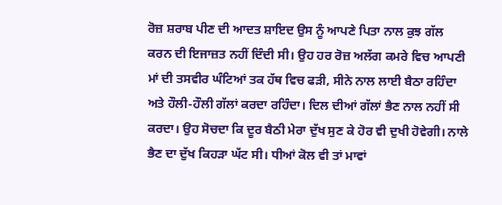ਰੋਜ਼ ਸ਼ਰਾਬ ਪੀਣ ਦੀ ਆਦਤ ਸ਼ਾਇਦ ਉਸ ਨੂੰ ਆਪਣੇ ਪਿਤਾ ਨਾਲ ਕੁਝ ਗੱਲ ਕਰਨ ਦੀ ਇਜਾਜ਼ਤ ਨਹੀਂ ਦਿੰਦੀ ਸੀ। ਉਹ ਹਰ ਰੋਜ਼ ਅਲੱਗ ਕਮਰੇ ਵਿਚ ਆਪਣੀ ਮਾਂ ਦੀ ਤਸਵੀਰ ਘੰਟਿਆਂ ਤਕ ਹੱਥ ਵਿਚ ਫੜੀ, ਸੀਨੇ ਨਾਲ ਲਾਈ ਬੈਠਾ ਰਹਿੰਦਾ ਅਤੇ ਹੌਲੀ-ਹੌਲੀ ਗੱਲਾਂ ਕਰਦਾ ਰਹਿੰਦਾ। ਦਿਲ ਦੀਆਂ ਗੱਲਾਂ ਭੈਣ ਨਾਲ ਨਹੀਂ ਸੀ ਕਰਦਾ। ਉਹ ਸੋਚਦਾ ਕਿ ਦੂਰ ਬੈਠੀ ਮੇਰਾ ਦੁੱਖ ਸੁਣ ਕੇ ਹੋਰ ਵੀ ਦੁਖੀ ਹੋਵੇਗੀ। ਨਾਲੇ ਭੈਣ ਦਾ ਦੁੱਖ ਕਿਹੜਾ ਘੱਟ ਸੀ। ਧੀਆਂ ਕੋਲ ਵੀ ਤਾਂ ਮਾਵਾਂ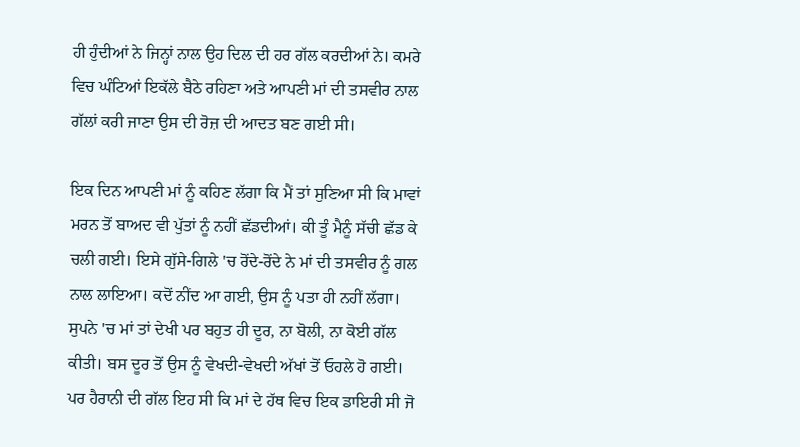ਹੀ ਹੁੰਦੀਆਂ ਨੇ ਜਿਨ੍ਹਾਂ ਨਾਲ ਉਹ ਦਿਲ ਦੀ ਹਰ ਗੱਲ ਕਰਦੀਆਂ ਨੇ। ਕਮਰੇ ਵਿਚ ਘੰਟਿਆਂ ਇਕੱਲੇ ਬੈਠੇ ਰਹਿਣਾ ਅਤੇ ਆਪਣੀ ਮਾਂ ਦੀ ਤਸਵੀਰ ਨਾਲ ਗੱਲਾਂ ਕਰੀ ਜਾਣਾ ਉਸ ਦੀ ਰੋਜ਼ ਦੀ ਆਦਤ ਬਣ ਗਈ ਸੀ।

ਇਕ ਦਿਨ ਆਪਣੀ ਮਾਂ ਨੂੰ ਕਹਿਣ ਲੱਗਾ ਕਿ ਮੈਂ ਤਾਂ ਸੁਣਿਆ ਸੀ ਕਿ ਮਾਵਾਂ ਮਰਨ ਤੋਂ ਬਾਅਦ ਵੀ ਪੁੱਤਾਂ ਨੂੰ ਨਹੀਂ ਛੱਡਦੀਆਂ। ਕੀ ਤੂੰ ਮੈਨੂੰ ਸੱਚੀ ਛੱਡ ਕੇ ਚਲੀ ਗਈ। ਇਸੇ ਗੁੱਸੇ-ਗਿਲੇ 'ਚ ਰੋਂਦੇ-ਰੋਂਦੇ ਨੇ ਮਾਂ ਦੀ ਤਸਵੀਰ ਨੂੰ ਗਲ ਨਾਲ ਲਾਇਆ। ਕਦੋਂ ਨੀਂਦ ਆ ਗਈ, ਉਸ ਨੂੰ ਪਤਾ ਹੀ ਨਹੀਂ ਲੱਗਾ। ਸੁਪਨੇ 'ਚ ਮਾਂ ਤਾਂ ਦੇਖੀ ਪਰ ਬਹੁਤ ਹੀ ਦੂਰ, ਨਾ ਬੋਲੀ, ਨਾ ਕੋਈ ਗੱਲ ਕੀਤੀ। ਬਸ ਦੂਰ ਤੋਂ ਉਸ ਨੂੰ ਵੇਖਦੀ-ਵੇਖਦੀ ਅੱਖਾਂ ਤੋਂ ਓਹਲੇ ਹੋ ਗਈ। ਪਰ ਹੈਰਾਨੀ ਦੀ ਗੱਲ ਇਹ ਸੀ ਕਿ ਮਾਂ ਦੇ ਹੱਥ ਵਿਚ ਇਕ ਡਾਇਰੀ ਸੀ ਜੋ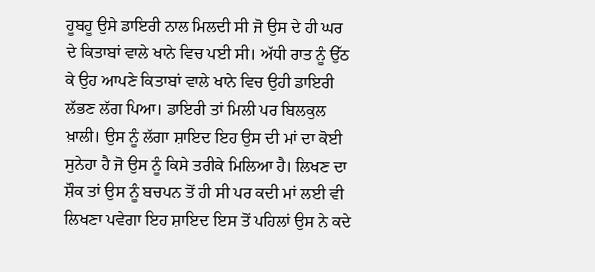ਹੂਬਹੂ ਉਸੇ ਡਾਇਰੀ ਨਾਲ ਮਿਲਦੀ ਸੀ ਜੋ ਉਸ ਦੇ ਹੀ ਘਰ ਦੇ ਕਿਤਾਬਾਂ ਵਾਲੇ ਖਾਨੇ ਵਿਚ ਪਈ ਸੀ। ਅੱਧੀ ਰਾਤ ਨੂੰ ਉੱਠ ਕੇ ਉਹ ਆਪਣੇ ਕਿਤਾਬਾਂ ਵਾਲੇ ਖਾਨੇ ਵਿਚ ਉਹੀ ਡਾਇਰੀ ਲੱਭਣ ਲੱਗ ਪਿਆ। ਡਾਇਰੀ ਤਾਂ ਮਿਲੀ ਪਰ ਬਿਲਕੁਲ ਖ਼ਾਲੀ। ਉਸ ਨੂੰ ਲੱਗਾ ਸ਼ਾਇਦ ਇਹ ਉਸ ਦੀ ਮਾਂ ਦਾ ਕੋਈ ਸੁਨੇਹਾ ਹੈ ਜੋ ਉਸ ਨੂੰ ਕਿਸੇ ਤਰੀਕੇ ਮਿਲਿਆ ਹੈ। ਲਿਖਣ ਦਾ ਸ਼ੌਕ ਤਾਂ ਉਸ ਨੂੰ ਬਚਪਨ ਤੋਂ ਹੀ ਸੀ ਪਰ ਕਦੀ ਮਾਂ ਲਈ ਵੀ ਲਿਖਣਾ ਪਵੇਗਾ ਇਹ ਸ਼ਾਇਦ ਇਸ ਤੋਂ ਪਹਿਲਾਂ ਉਸ ਨੇ ਕਦੇ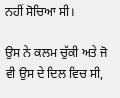ਨਹੀਂ ਸੋਚਿਆ ਸੀ।

ਉਸ ਨੇ ਕਲਮ ਚੁੱਕੀ ਅਤੇ ਜੋ ਵੀ ਉਸ ਦੇ ਦਿਲ ਵਿਚ ਸੀ,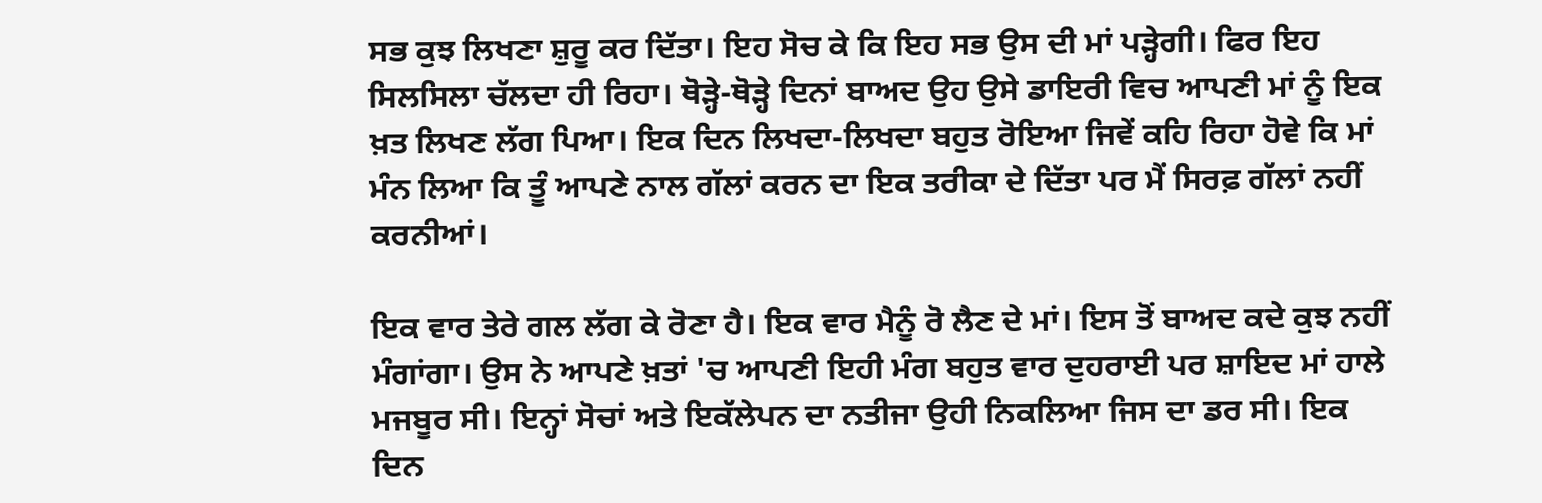ਸਭ ਕੁਝ ਲਿਖਣਾ ਸ਼ੁਰੂ ਕਰ ਦਿੱਤਾ। ਇਹ ਸੋਚ ਕੇ ਕਿ ਇਹ ਸਭ ਉਸ ਦੀ ਮਾਂ ਪੜ੍ਹੇਗੀ। ਫਿਰ ਇਹ ਸਿਲਸਿਲਾ ਚੱਲਦਾ ਹੀ ਰਿਹਾ। ਥੋੜ੍ਹੇ-ਥੋੜ੍ਹੇ ਦਿਨਾਂ ਬਾਅਦ ਉਹ ਉਸੇ ਡਾਇਰੀ ਵਿਚ ਆਪਣੀ ਮਾਂ ਨੂੰ ਇਕ ਖ਼ਤ ਲਿਖਣ ਲੱਗ ਪਿਆ। ਇਕ ਦਿਨ ਲਿਖਦਾ-ਲਿਖਦਾ ਬਹੁਤ ਰੋਇਆ ਜਿਵੇਂ ਕਹਿ ਰਿਹਾ ਹੋਵੇ ਕਿ ਮਾਂ ਮੰਨ ਲਿਆ ਕਿ ਤੂੰ ਆਪਣੇ ਨਾਲ ਗੱਲਾਂ ਕਰਨ ਦਾ ਇਕ ਤਰੀਕਾ ਦੇ ਦਿੱਤਾ ਪਰ ਮੈਂ ਸਿਰਫ਼ ਗੱਲਾਂ ਨਹੀਂ ਕਰਨੀਆਂ।

ਇਕ ਵਾਰ ਤੇਰੇ ਗਲ ਲੱਗ ਕੇ ਰੋਣਾ ਹੈ। ਇਕ ਵਾਰ ਮੈਨੂੰ ਰੋ ਲੈਣ ਦੇ ਮਾਂ। ਇਸ ਤੋਂ ਬਾਅਦ ਕਦੇ ਕੁਝ ਨਹੀਂ ਮੰਗਾਂਗਾ। ਉਸ ਨੇ ਆਪਣੇ ਖ਼ਤਾਂ 'ਚ ਆਪਣੀ ਇਹੀ ਮੰਗ ਬਹੁਤ ਵਾਰ ਦੁਹਰਾਈ ਪਰ ਸ਼ਾਇਦ ਮਾਂ ਹਾਲੇ ਮਜਬੂਰ ਸੀ। ਇਨ੍ਹਾਂ ਸੋਚਾਂ ਅਤੇ ਇਕੱਲੇਪਨ ਦਾ ਨਤੀਜਾ ਉਹੀ ਨਿਕਲਿਆ ਜਿਸ ਦਾ ਡਰ ਸੀ। ਇਕ ਦਿਨ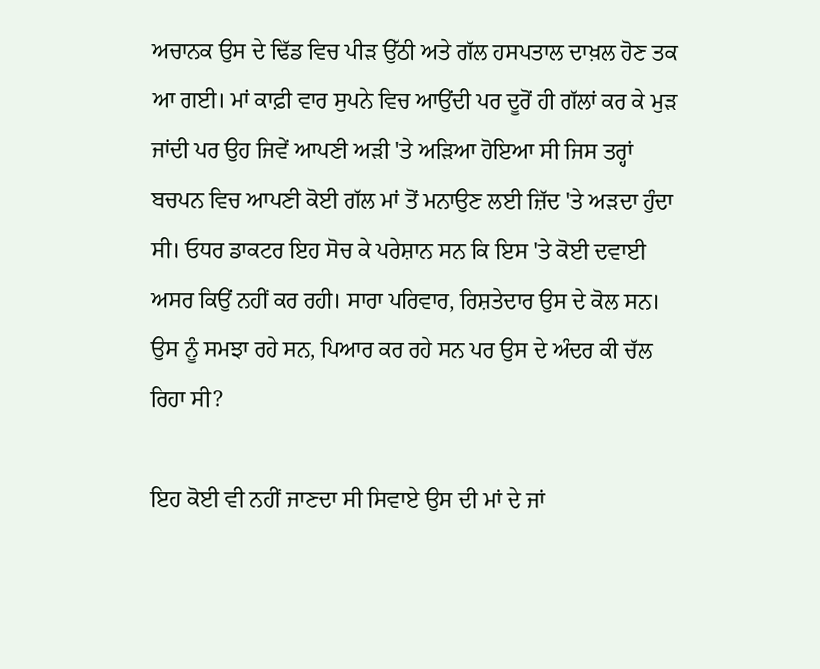ਅਚਾਨਕ ਉਸ ਦੇ ਢਿੱਡ ਵਿਚ ਪੀੜ ਉੱਠੀ ਅਤੇ ਗੱਲ ਹਸਪਤਾਲ ਦਾਖ਼ਲ ਹੋਣ ਤਕ ਆ ਗਈ। ਮਾਂ ਕਾਫ਼ੀ ਵਾਰ ਸੁਪਨੇ ਵਿਚ ਆਉਂਦੀ ਪਰ ਦੂਰੋਂ ਹੀ ਗੱਲਾਂ ਕਰ ਕੇ ਮੁੜ ਜਾਂਦੀ ਪਰ ਉਹ ਜਿਵੇਂ ਆਪਣੀ ਅੜੀ 'ਤੇ ਅੜਿਆ ਹੋਇਆ ਸੀ ਜਿਸ ਤਰ੍ਹਾਂ ਬਚਪਨ ਵਿਚ ਆਪਣੀ ਕੋਈ ਗੱਲ ਮਾਂ ਤੋਂ ਮਨਾਉਣ ਲਈ ਜ਼ਿੱਦ 'ਤੇ ਅੜਦਾ ਹੁੰਦਾ ਸੀ। ਓਧਰ ਡਾਕਟਰ ਇਹ ਸੋਚ ਕੇ ਪਰੇਸ਼ਾਨ ਸਨ ਕਿ ਇਸ 'ਤੇ ਕੋਈ ਦਵਾਈ ਅਸਰ ਕਿਉਂ ਨਹੀਂ ਕਰ ਰਹੀ। ਸਾਰਾ ਪਰਿਵਾਰ, ਰਿਸ਼ਤੇਦਾਰ ਉਸ ਦੇ ਕੋਲ ਸਨ। ਉਸ ਨੂੰ ਸਮਝਾ ਰਹੇ ਸਨ, ਪਿਆਰ ਕਰ ਰਹੇ ਸਨ ਪਰ ਉਸ ਦੇ ਅੰਦਰ ਕੀ ਚੱਲ ਰਿਹਾ ਸੀ?

ਇਹ ਕੋਈ ਵੀ ਨਹੀਂ ਜਾਣਦਾ ਸੀ ਸਿਵਾਏ ਉਸ ਦੀ ਮਾਂ ਦੇ ਜਾਂ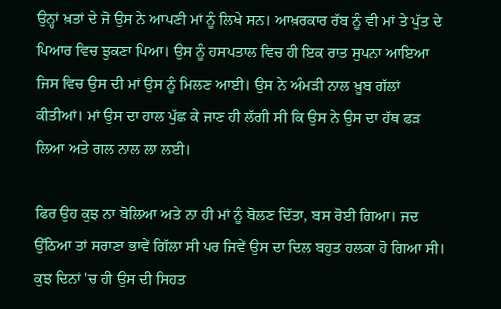ਉਨ੍ਹਾਂ ਖ਼ਤਾਂ ਦੇ ਜੋ ਉਸ ਨੇ ਆਪਣੀ ਮਾਂ ਨੂੰ ਲਿਖੇ ਸਨ। ਆਖ਼ਰਕਾਰ ਰੱਬ ਨੂੰ ਵੀ ਮਾਂ ਤੇ ਪੁੱਤ ਦੇ ਪਿਆਰ ਵਿਚ ਝੁਕਣਾ ਪਿਆ। ਉਸ ਨੂੰ ਹਸਪਤਾਲ ਵਿਚ ਹੀ ਇਕ ਰਾਤ ਸੁਪਨਾ ਆਇਆ ਜਿਸ ਵਿਚ ਉਸ ਦੀ ਮਾਂ ਉਸ ਨੂੰ ਮਿਲਣ ਆਈ। ਉਸ ਨੇ ਅੰਮੜੀ ਨਾਲ ਖ਼ੂਬ ਗੱਲਾਂ ਕੀਤੀਆਂ। ਮਾਂ ਉਸ ਦਾ ਹਾਲ ਪੁੱਛ ਕੇ ਜਾਣ ਹੀ ਲੱਗੀ ਸੀ ਕਿ ਉਸ ਨੇ ਉਸ ਦਾ ਹੱਥ ਫੜ ਲਿਆ ਅਤੇ ਗਲ ਨਾਲ ਲਾ ਲਈ।

ਫਿਰ ਉਹ ਕੁਝ ਨਾ ਬੋਲਿਆ ਅਤੇ ਨਾ ਹੀ ਮਾਂ ਨੂੰ ਬੋਲਣ ਦਿੱਤਾ, ਬਸ ਰੋਈ ਗਿਆ। ਜਦ ਉੱਠਿਆ ਤਾਂ ਸਰਾਣਾ ਭਾਵੇਂ ਗਿੱਲਾ ਸੀ ਪਰ ਜਿਵੇਂ ਉਸ ਦਾ ਦਿਲ ਬਹੁਤ ਹਲਕਾ ਹੋ ਗਿਆ ਸੀ। ਕੁਝ ਦਿਨਾਂ 'ਚ ਹੀ ਉਸ ਦੀ ਸਿਹਤ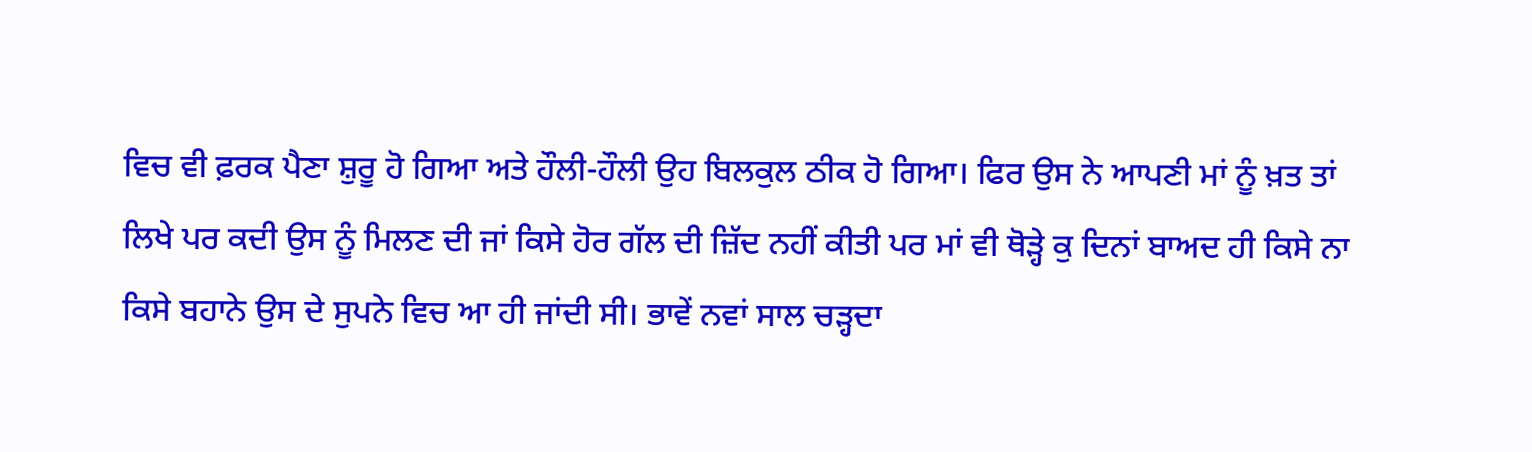ਵਿਚ ਵੀ ਫ਼ਰਕ ਪੈਣਾ ਸ਼ੁਰੂ ਹੋ ਗਿਆ ਅਤੇ ਹੌਲੀ-ਹੌਲੀ ਉਹ ਬਿਲਕੁਲ ਠੀਕ ਹੋ ਗਿਆ। ਫਿਰ ਉਸ ਨੇ ਆਪਣੀ ਮਾਂ ਨੂੰ ਖ਼ਤ ਤਾਂ ਲਿਖੇ ਪਰ ਕਦੀ ਉਸ ਨੂੰ ਮਿਲਣ ਦੀ ਜਾਂ ਕਿਸੇ ਹੋਰ ਗੱਲ ਦੀ ਜ਼ਿੱਦ ਨਹੀਂ ਕੀਤੀ ਪਰ ਮਾਂ ਵੀ ਥੋੜ੍ਹੇ ਕੁ ਦਿਨਾਂ ਬਾਅਦ ਹੀ ਕਿਸੇ ਨਾ ਕਿਸੇ ਬਹਾਨੇ ਉਸ ਦੇ ਸੁਪਨੇ ਵਿਚ ਆ ਹੀ ਜਾਂਦੀ ਸੀ। ਭਾਵੇਂ ਨਵਾਂ ਸਾਲ ਚੜ੍ਹਦਾ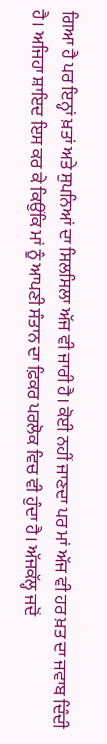ਗਿਆ ਹੈ ਪਰ ਇਨ੍ਹਾਂ ਖ਼ਤਾਂ ਅਤੇ ਸੁਪਨਿਆਂ ਦਾ ਸਿਲਸਿਲਾ ਅੱਜ ਵੀ ਜਾਰੀ ਹੈ। ਕੋਈ ਨਹੀਂ ਜਾਣਦਾ ਪਰ ਮਾਂ ਅੱਜ ਵੀ ਹਰ ਖ਼ਤ ਦਾ ਜਵਾਬ ਦਿੰਦੀ ਹੈ। ਅਜਿਹਾ ਸ਼ਾਇਦ ਇਸ ਕਰ ਕੇ ਕਿਉਂਕਿ ਮਾਂ ਨੂੰ ਆਪਣੀ ਸੰਤਾਨ ਦਾ ਫ਼ਿਕਰ ਪਰਲੋਕ ਵਿਚ ਵੀ ਹੁੰਦਾ ਹੈ। ਅੱਜਕੱਲ੍ਹ ਜਦੋਂ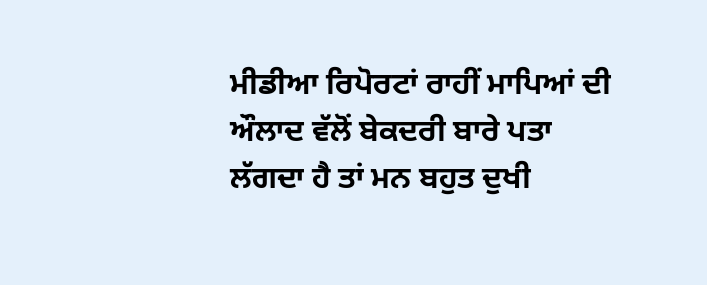ਮੀਡੀਆ ਰਿਪੋਰਟਾਂ ਰਾਹੀਂ ਮਾਪਿਆਂ ਦੀ ਔਲਾਦ ਵੱਲੋਂ ਬੇਕਦਰੀ ਬਾਰੇ ਪਤਾ ਲੱਗਦਾ ਹੈ ਤਾਂ ਮਨ ਬਹੁਤ ਦੁਖੀ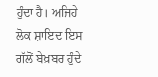ਹੁੰਦਾ ਹੈ। ਅਜਿਹੇ ਲੋਕ ਸ਼ਾਇਦ ਇਸ ਗੱਲੋਂ ਬੇਖ਼ਬਰ ਹੁੰਦੇ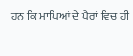ਹਨ ਕਿ ਮਾਪਿਆਂ ਦੇ ਪੈਰਾਂ ਵਿਚ ਹੀ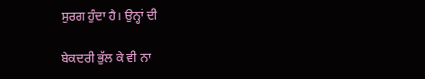ਸੁਰਗ ਹੁੰਦਾ ਹੈ। ਉਨ੍ਹਾਂ ਦੀ

ਬੇਕਦਰੀ ਭੁੱਲ ਕੇ ਵੀ ਨਾ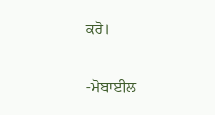ਕਰੋ।

-ਮੋਬਾਈਲ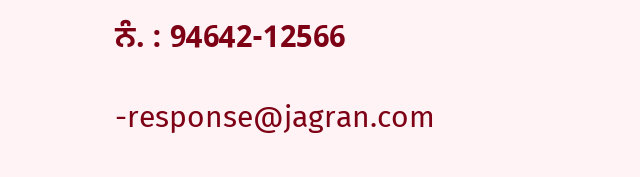ਨੰ. : 94642-12566

-response@jagran.com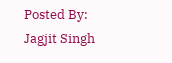Posted By: Jagjit Singh